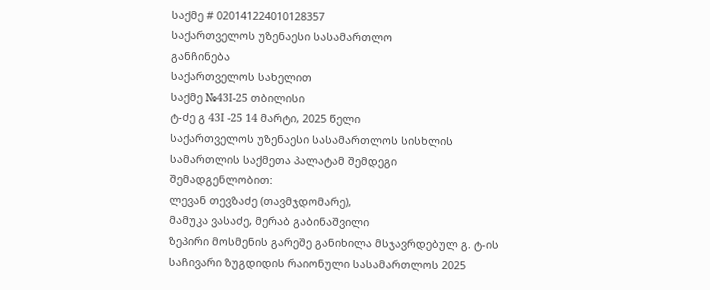საქმე # 020141224010128357
საქართველოს უზენაესი სასამართლო
განჩინება
საქართველოს სახელით
საქმე №43I-25 თბილისი
ტ-ძე გ 43I -25 14 მარტი, 2025 წელი
საქართველოს უზენაესი სასამართლოს სისხლის
სამართლის საქმეთა პალატამ შემდეგი შემადგენლობით:
ლევან თევზაძე (თავმჯდომარე),
მამუკა ვასაძე, მერაბ გაბინაშვილი
ზეპირი მოსმენის გარეშე განიხილა მსჯავრდებულ გ. ტ-ის საჩივარი ზუგდიდის რაიონული სასამართლოს 2025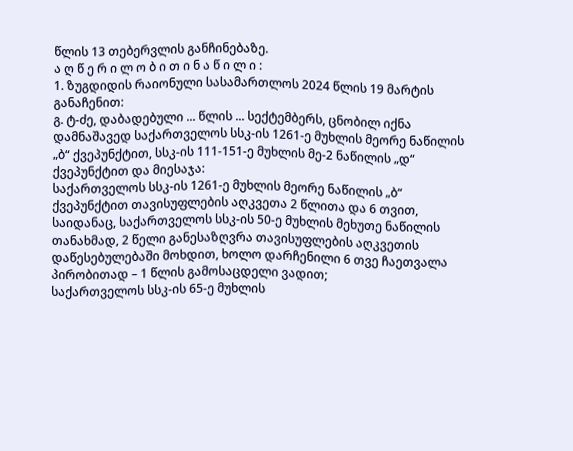წლის 13 თებერვლის განჩინებაზე.
ა ღ წ ე რ ი ლ ო ბ ი თ ი ნ ა წ ი ლ ი :
1. ზუგდიდის რაიონული სასამართლოს 2024 წლის 19 მარტის განაჩენით:
გ. ტ-ძე, დაბადებული ... წლის ... სექტემბერს, ცნობილ იქნა დამნაშავედ საქართველოს სსკ-ის 1261-ე მუხლის მეორე ნაწილის „ბ“ ქვეპუნქტით, სსკ-ის 111-151-ე მუხლის მე-2 ნაწილის „დ“ ქვეპუნქტით და მიესაჯა:
საქართველოს სსკ-ის 1261-ე მუხლის მეორე ნაწილის „ბ“ ქვეპუნქტით თავისუფლების აღკვეთა 2 წლითა და 6 თვით, საიდანაც, საქართველოს სსკ-ის 50-ე მუხლის მეხუთე ნაწილის თანახმად, 2 წელი განესაზღვრა თავისუფლების აღკვეთის დაწესებულებაში მოხდით, ხოლო დარჩენილი 6 თვე ჩაეთვალა პირობითად – 1 წლის გამოსაცდელი ვადით;
საქართველოს სსკ-ის 65-ე მუხლის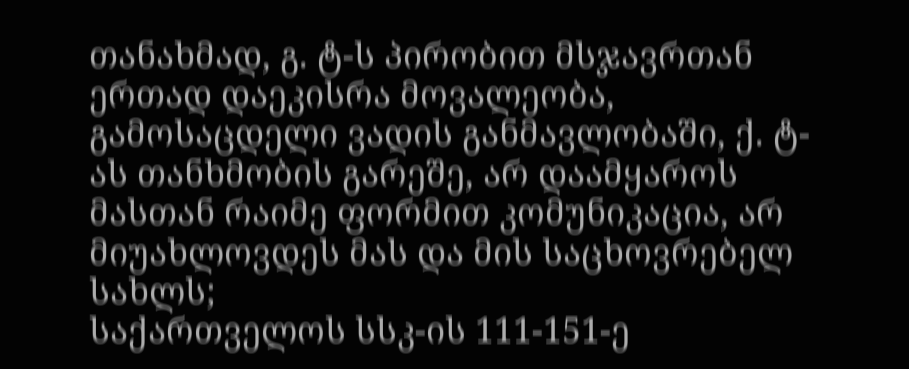თანახმად, გ. ტ-ს პირობით მსჯავრთან ერთად დაეკისრა მოვალეობა, გამოსაცდელი ვადის განმავლობაში, ქ. ტ-ას თანხმობის გარეშე, არ დაამყაროს მასთან რაიმე ფორმით კომუნიკაცია, არ მიუახლოვდეს მას და მის საცხოვრებელ სახლს;
საქართველოს სსკ-ის 111-151-ე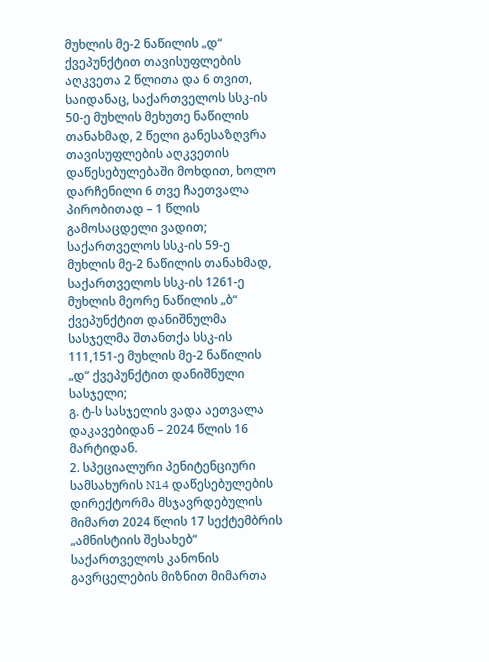მუხლის მე-2 ნაწილის „დ“ ქვეპუნქტით თავისუფლების აღკვეთა 2 წლითა და 6 თვით, საიდანაც, საქართველოს სსკ-ის 50-ე მუხლის მეხუთე ნაწილის თანახმად, 2 წელი განესაზღვრა თავისუფლების აღკვეთის დაწესებულებაში მოხდით, ხოლო დარჩენილი 6 თვე ჩაეთვალა პირობითად – 1 წლის გამოსაცდელი ვადით;
საქართველოს სსკ-ის 59-ე მუხლის მე-2 ნაწილის თანახმად, საქართველოს სსკ-ის 1261-ე მუხლის მეორე ნაწილის „ბ“ ქვეპუნქტით დანიშნულმა სასჯელმა შთანთქა სსკ-ის 111,151-ე მუხლის მე-2 ნაწილის „დ“ ქვეპუნქტით დანიშნული სასჯელი;
გ. ტ-ს სასჯელის ვადა აეთვალა დაკავებიდან – 2024 წლის 16 მარტიდან.
2. სპეციალური პენიტენციური სამსახურის N14 დაწესებულების დირექტორმა მსჯავრდებულის მიმართ 2024 წლის 17 სექტემბრის „ამნისტიის შესახებ“ საქართველოს კანონის გავრცელების მიზნით მიმართა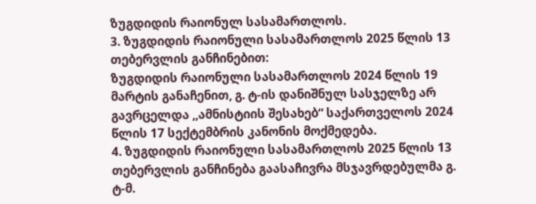ზუგდიდის რაიონულ სასამართლოს.
3. ზუგდიდის რაიონული სასამართლოს 2025 წლის 13 თებერვლის განჩინებით:
ზუგდიდის რაიონული სასამართლოს 2024 წლის 19 მარტის განაჩენით, გ. ტ-ის დანიშნულ სასჯელზე არ გავრცელდა ,,ამნისტიის შესახებ“ საქართველოს 2024 წლის 17 სექტემბრის კანონის მოქმედება.
4. ზუგდიდის რაიონული სასამართლოს 2025 წლის 13 თებერვლის განჩინება გაასაჩივრა მსჯავრდებულმა გ. ტ-მ.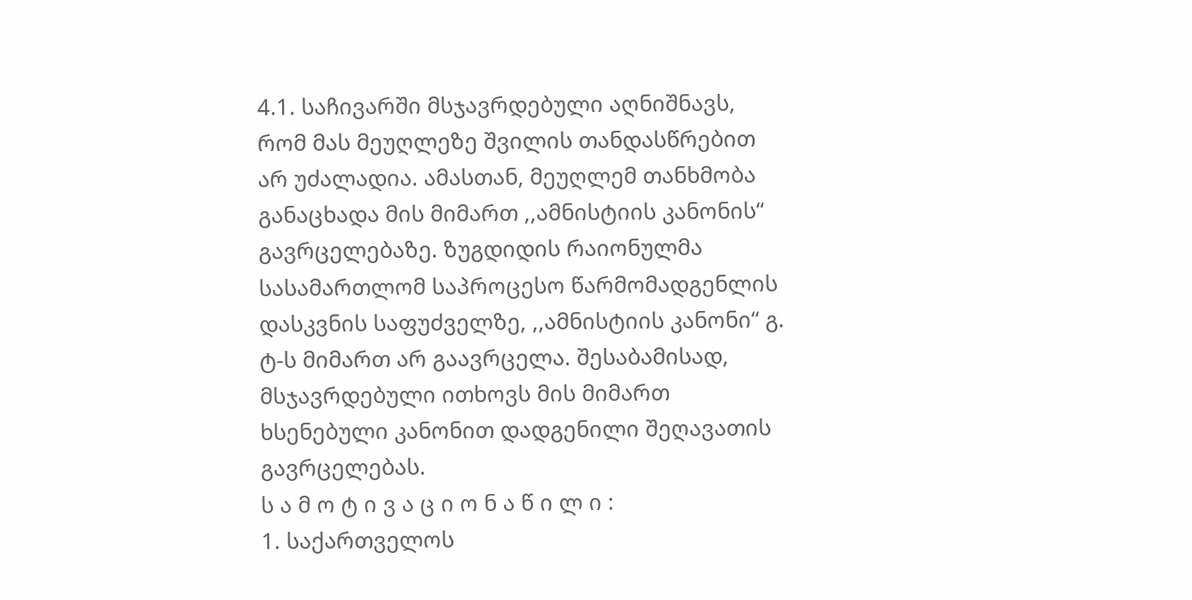4.1. საჩივარში მსჯავრდებული აღნიშნავს, რომ მას მეუღლეზე შვილის თანდასწრებით არ უძალადია. ამასთან, მეუღლემ თანხმობა განაცხადა მის მიმართ ,,ამნისტიის კანონის“ გავრცელებაზე. ზუგდიდის რაიონულმა სასამართლომ საპროცესო წარმომადგენლის დასკვნის საფუძველზე, ,,ამნისტიის კანონი“ გ. ტ-ს მიმართ არ გაავრცელა. შესაბამისად, მსჯავრდებული ითხოვს მის მიმართ ხსენებული კანონით დადგენილი შეღავათის გავრცელებას.
ს ა მ ო ტ ი ვ ა ც ი ო ნ ა წ ი ლ ი :
1. საქართველოს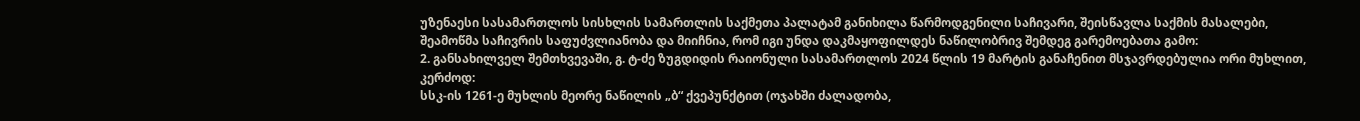უზენაესი სასამართლოს სისხლის სამართლის საქმეთა პალატამ განიხილა წარმოდგენილი საჩივარი, შეისწავლა საქმის მასალები, შეამოწმა საჩივრის საფუძვლიანობა და მიიჩნია, რომ იგი უნდა დაკმაყოფილდეს ნაწილობრივ შემდეგ გარემოებათა გამო:
2. განსახილველ შემთხვევაში, გ. ტ-ძე ზუგდიდის რაიონული სასამართლოს 2024 წლის 19 მარტის განაჩენით მსჯავრდებულია ორი მუხლით, კერძოდ:
სსკ-ის 1261-ე მუხლის მეორე ნაწილის „ბ“ ქვეპუნქტით (ოჯახში ძალადობა,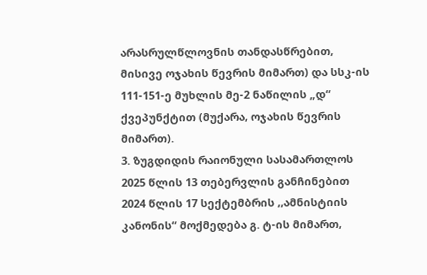არასრულწლოვნის თანდასწრებით, მისივე ოჯახის წევრის მიმართ) და სსკ-ის 111-151-ე მუხლის მე-2 ნაწილის „დ“ ქვეპუნქტით (მუქარა, ოჯახის წევრის მიმართ).
3. ზუგდიდის რაიონული სასამართლოს 2025 წლის 13 თებერვლის განჩინებით 2024 წლის 17 სექტემბრის ,,ამნისტიის კანონის“ მოქმედება გ. ტ-ის მიმართ,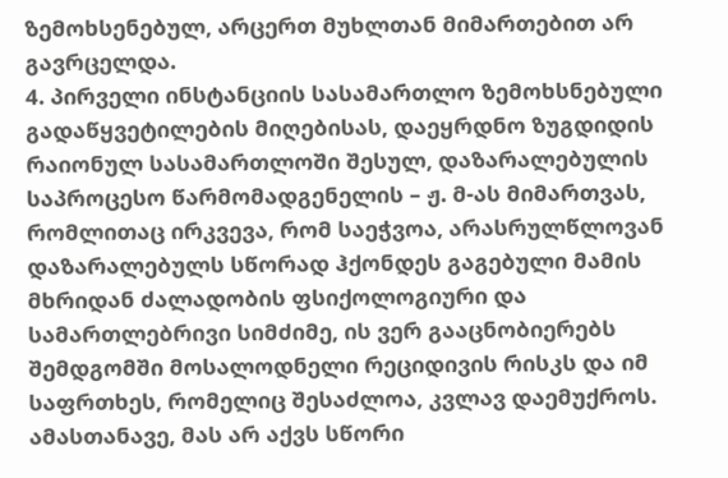ზემოხსენებულ, არცერთ მუხლთან მიმართებით არ გავრცელდა.
4. პირველი ინსტანციის სასამართლო ზემოხსნებული გადაწყვეტილების მიღებისას, დაეყრდნო ზუგდიდის რაიონულ სასამართლოში შესულ, დაზარალებულის საპროცესო წარმომადგენელის – ჟ. მ-ას მიმართვას, რომლითაც ირკვევა, რომ საეჭვოა, არასრულწლოვან დაზარალებულს სწორად ჰქონდეს გაგებული მამის მხრიდან ძალადობის ფსიქოლოგიური და სამართლებრივი სიმძიმე, ის ვერ გააცნობიერებს შემდგომში მოსალოდნელი რეციდივის რისკს და იმ საფრთხეს, რომელიც შესაძლოა, კვლავ დაემუქროს. ამასთანავე, მას არ აქვს სწორი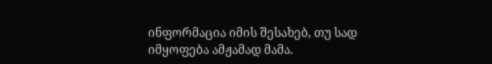ინფორმაცია იმის შესახებ, თუ სად იმყოფება ამჟამად მამა.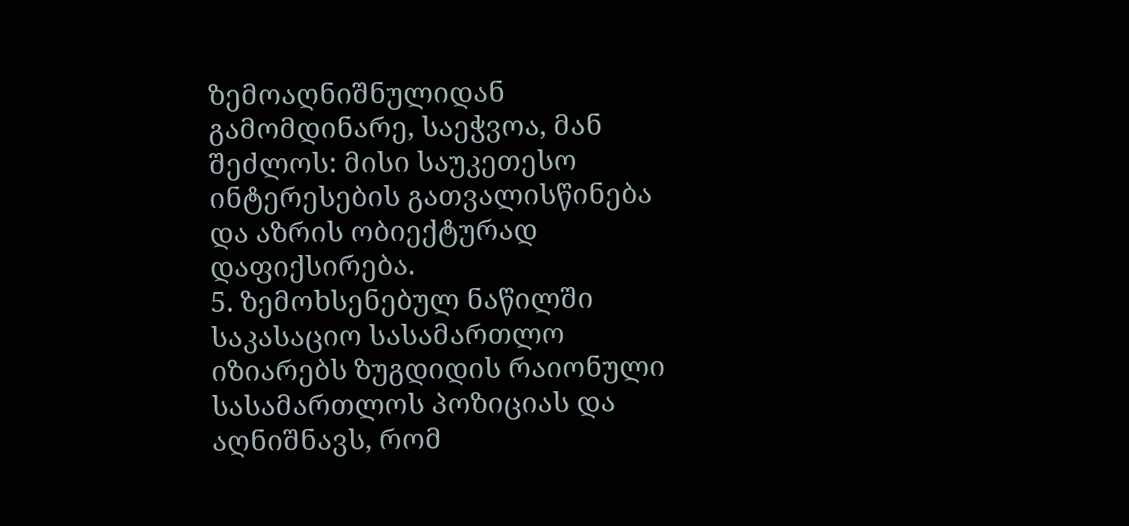ზემოაღნიშნულიდან გამომდინარე, საეჭვოა, მან შეძლოს: მისი საუკეთესო ინტერესების გათვალისწინება და აზრის ობიექტურად დაფიქსირება.
5. ზემოხსენებულ ნაწილში საკასაციო სასამართლო იზიარებს ზუგდიდის რაიონული სასამართლოს პოზიციას და აღნიშნავს, რომ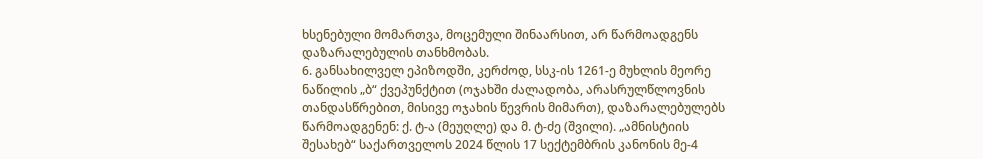ხსენებული მომართვა, მოცემული შინაარსით, არ წარმოადგენს დაზარალებულის თანხმობას.
6. განსახილველ ეპიზოდში, კერძოდ, სსკ-ის 1261-ე მუხლის მეორე ნაწილის „ბ“ ქვეპუნქტით (ოჯახში ძალადობა, არასრულწლოვნის თანდასწრებით, მისივე ოჯახის წევრის მიმართ), დაზარალებულებს წარმოადგენენ: ქ. ტ-ა (მეუღლე) და მ. ტ-ძე (შვილი). „ამნისტიის შესახებ“ საქართველოს 2024 წლის 17 სექტემბრის კანონის მე-4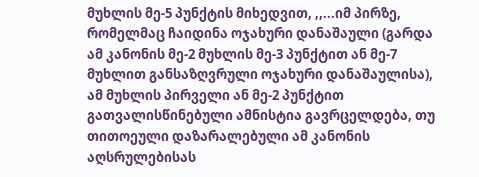მუხლის მე-5 პუნქტის მიხედვით, ,,...იმ პირზე, რომელმაც ჩაიდინა ოჯახური დანაშაული (გარდა ამ კანონის მე-2 მუხლის მე-3 პუნქტით ან მე-7 მუხლით განსაზღვრული ოჯახური დანაშაულისა), ამ მუხლის პირველი ან მე-2 პუნქტით გათვალისწინებული ამნისტია გავრცელდება, თუ თითოეული დაზარალებული ამ კანონის აღსრულებისას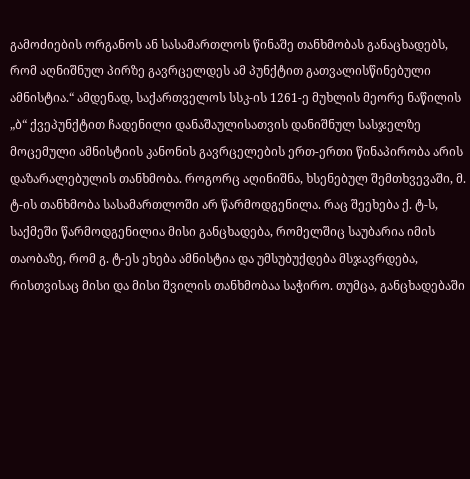გამოძიების ორგანოს ან სასამართლოს წინაშე თანხმობას განაცხადებს, რომ აღნიშნულ პირზე გავრცელდეს ამ პუნქტით გათვალისწინებული ამნისტია.“ ამდენად, საქართველოს სსკ-ის 1261-ე მუხლის მეორე ნაწილის „ბ“ ქვეპუნქტით ჩადენილი დანაშაულისათვის დანიშნულ სასჯელზე მოცემული ამნისტიის კანონის გავრცელების ერთ-ერთი წინაპირობა არის დაზარალებულის თანხმობა. როგორც აღინიშნა, ხსენებულ შემთხვევაში, მ. ტ-ის თანხმობა სასამართლოში არ წარმოდგენილა. რაც შეეხება ქ. ტ-ს, საქმეში წარმოდგენილია მისი განცხადება, რომელშიც საუბარია იმის თაობაზე, რომ გ. ტ-ეს ეხება ამნისტია და უმსუბუქდება მსჯავრდება, რისთვისაც მისი და მისი შვილის თანხმობაა საჭირო. თუმცა, განცხადებაში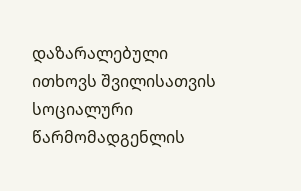დაზარალებული ითხოვს შვილისათვის სოციალური წარმომადგენლის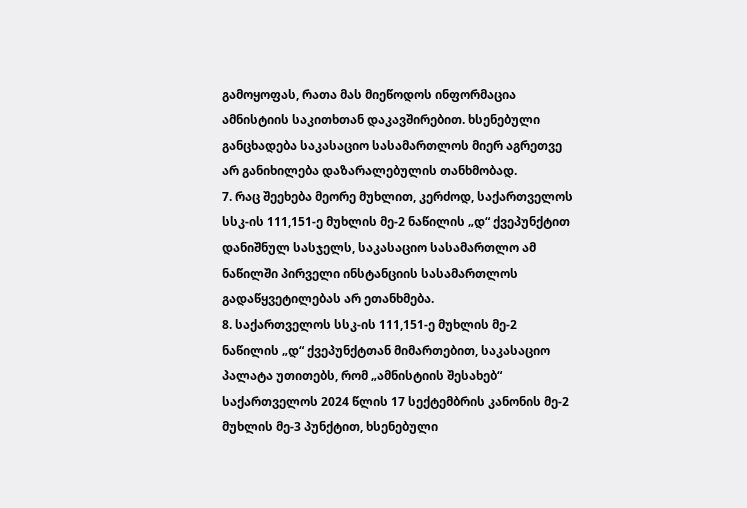გამოყოფას, რათა მას მიეწოდოს ინფორმაცია ამნისტიის საკითხთან დაკავშირებით. ხსენებული განცხადება საკასაციო სასამართლოს მიერ აგრეთვე არ განიხილება დაზარალებულის თანხმობად.
7. რაც შეეხება მეორე მუხლით, კერძოდ, საქართველოს სსკ-ის 111,151-ე მუხლის მე-2 ნაწილის „დ“ ქვეპუნქტით დანიშნულ სასჯელს, საკასაციო სასამართლო ამ ნაწილში პირველი ინსტანციის სასამართლოს გადაწყვეტილებას არ ეთანხმება.
8. საქართველოს სსკ-ის 111,151-ე მუხლის მე-2 ნაწილის „დ“ ქვეპუნქტთან მიმართებით, საკასაციო პალატა უთითებს, რომ „ამნისტიის შესახებ“ საქართველოს 2024 წლის 17 სექტემბრის კანონის მე-2 მუხლის მე-3 პუნქტით, ხსენებული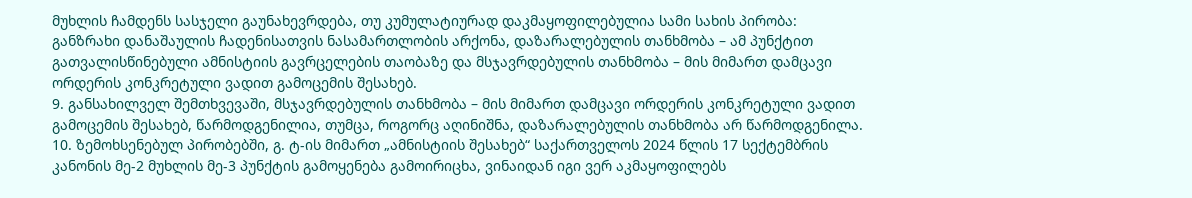მუხლის ჩამდენს სასჯელი გაუნახევრდება, თუ კუმულატიურად დაკმაყოფილებულია სამი სახის პირობა:
განზრახი დანაშაულის ჩადენისათვის ნასამართლობის არქონა, დაზარალებულის თანხმობა – ამ პუნქტით გათვალისწინებული ამნისტიის გავრცელების თაობაზე და მსჯავრდებულის თანხმობა – მის მიმართ დამცავი ორდერის კონკრეტული ვადით გამოცემის შესახებ.
9. განსახილველ შემთხვევაში, მსჯავრდებულის თანხმობა – მის მიმართ დამცავი ორდერის კონკრეტული ვადით გამოცემის შესახებ, წარმოდგენილია, თუმცა, როგორც აღინიშნა, დაზარალებულის თანხმობა არ წარმოდგენილა.
10. ზემოხსენებულ პირობებში, გ. ტ-ის მიმართ „ამნისტიის შესახებ“ საქართველოს 2024 წლის 17 სექტემბრის კანონის მე-2 მუხლის მე-3 პუნქტის გამოყენება გამოირიცხა, ვინაიდან იგი ვერ აკმაყოფილებს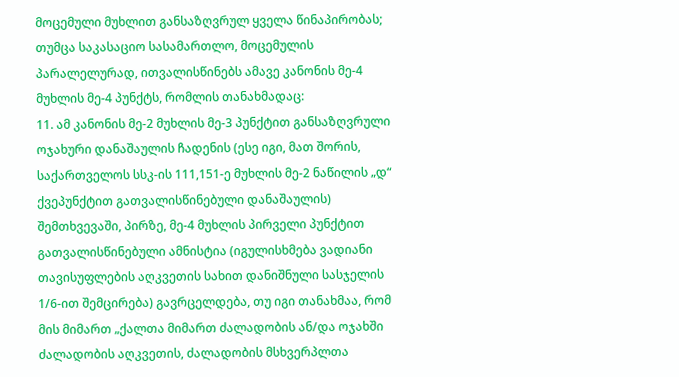მოცემული მუხლით განსაზღვრულ ყველა წინაპირობას; თუმცა საკასაციო სასამართლო, მოცემულის პარალელურად, ითვალისწინებს ამავე კანონის მე-4 მუხლის მე-4 პუნქტს, რომლის თანახმადაც:
11. ამ კანონის მე-2 მუხლის მე-3 პუნქტით განსაზღვრული ოჯახური დანაშაულის ჩადენის (ესე იგი, მათ შორის, საქართველოს სსკ-ის 111,151-ე მუხლის მე-2 ნაწილის „დ“ ქვეპუნქტით გათვალისწინებული დანაშაულის) შემთხვევაში, პირზე, მე-4 მუხლის პირველი პუნქტით გათვალისწინებული ამნისტია (იგულისხმება ვადიანი თავისუფლების აღკვეთის სახით დანიშნული სასჯელის 1/6-ით შემცირება) გავრცელდება, თუ იგი თანახმაა, რომ მის მიმართ „ქალთა მიმართ ძალადობის ან/და ოჯახში ძალადობის აღკვეთის, ძალადობის მსხვერპლთა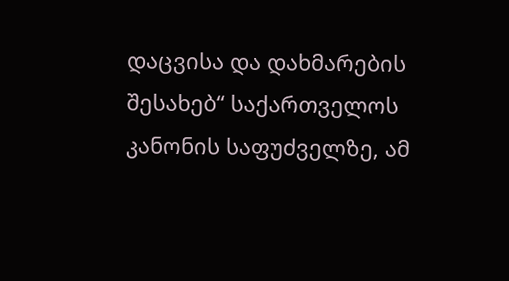დაცვისა და დახმარების შესახებ“ საქართველოს კანონის საფუძველზე, ამ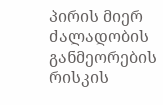პირის მიერ ძალადობის განმეორების რისკის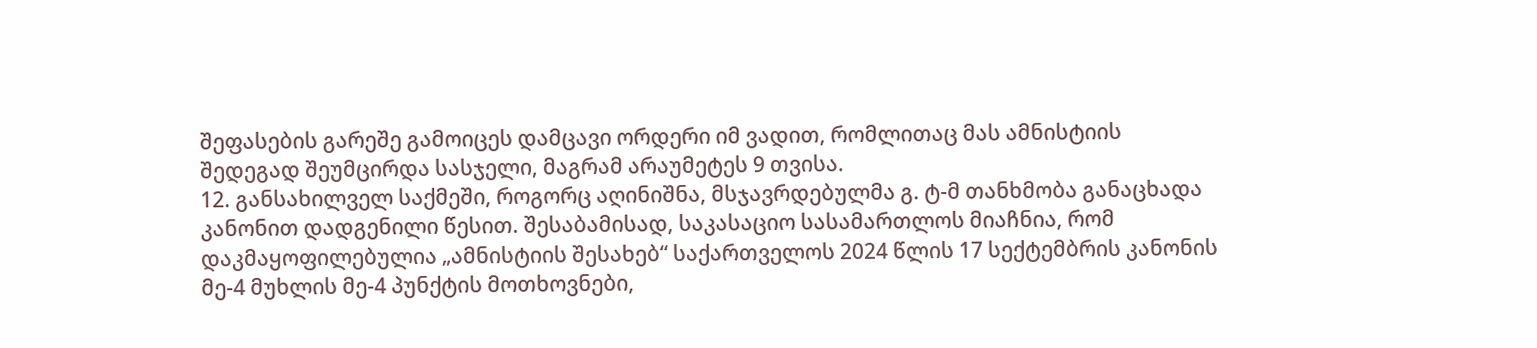შეფასების გარეშე გამოიცეს დამცავი ორდერი იმ ვადით, რომლითაც მას ამნისტიის შედეგად შეუმცირდა სასჯელი, მაგრამ არაუმეტეს 9 თვისა.
12. განსახილველ საქმეში, როგორც აღინიშნა, მსჯავრდებულმა გ. ტ-მ თანხმობა განაცხადა კანონით დადგენილი წესით. შესაბამისად, საკასაციო სასამართლოს მიაჩნია, რომ დაკმაყოფილებულია „ამნისტიის შესახებ“ საქართველოს 2024 წლის 17 სექტემბრის კანონის მე-4 მუხლის მე-4 პუნქტის მოთხოვნები,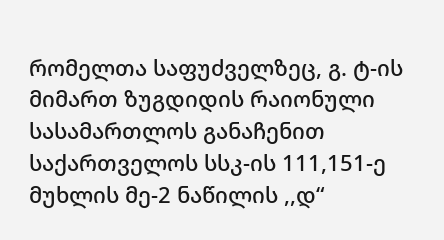რომელთა საფუძველზეც, გ. ტ-ის მიმართ ზუგდიდის რაიონული სასამართლოს განაჩენით საქართველოს სსკ-ის 111,151-ე მუხლის მე-2 ნაწილის ,,დ“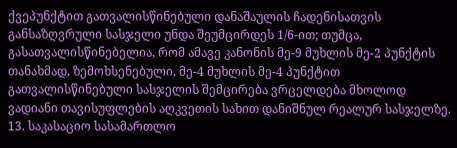ქვეპუნქტით გათვალისწინებული დანაშაულის ჩადენისათვის განსაზღვრული სასჯელი უნდა შეუმცირდეს 1/6-ით; თუმცა, გასათვალისწინებელია, რომ ამავე კანონის მე-9 მუხლის მე-2 პუნქტის თანახმად, ზემოხსენებული, მე-4 მუხლის მე-4 პუნქტით გათვალისწინებული სასჯელის შემცირება ვრცელდება მხოლოდ ვადიანი თავისუფლების აღკვეთის სახით დანიშნულ რეალურ სასჯელზე.
13. საკასაციო სასამართლო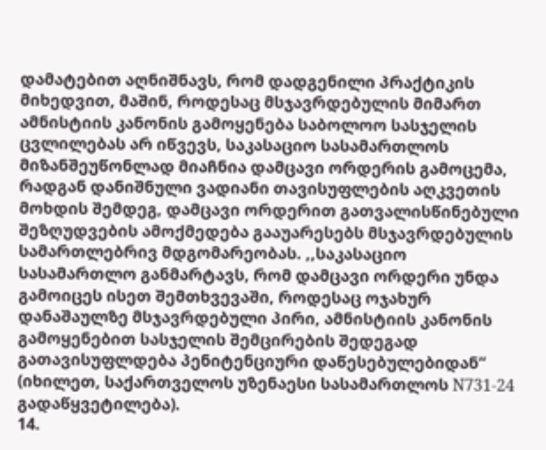დამატებით აღნიშნავს, რომ დადგენილი პრაქტიკის მიხედვით, მაშინ, როდესაც მსჯავრდებულის მიმართ ამნისტიის კანონის გამოყენება საბოლოო სასჯელის ცვლილებას არ იწვევს, საკასაციო სასამართლოს მიზანშეუწონლად მიაჩნია დამცავი ორდერის გამოცემა, რადგან დანიშნული ვადიანი თავისუფლების აღკვეთის მოხდის შემდეგ, დამცავი ორდერით გათვალისწინებული შეზღუდვების ამოქმედება გააუარესებს მსჯავრდებულის სამართლებრივ მდგომარეობას. ,,საკასაციო სასამართლო განმარტავს, რომ დამცავი ორდერი უნდა გამოიცეს ისეთ შემთხვევაში, როდესაც ოჯახურ დანაშაულზე მსჯავრდებული პირი, ამნისტიის კანონის გამოყენებით სასჯელის შემცირების შედეგად გათავისუფლდება პენიტენციური დაწესებულებიდან“ (იხილეთ, საქართველოს უზენაესი სასამართლოს N731-24 გადაწყვეტილება).
14.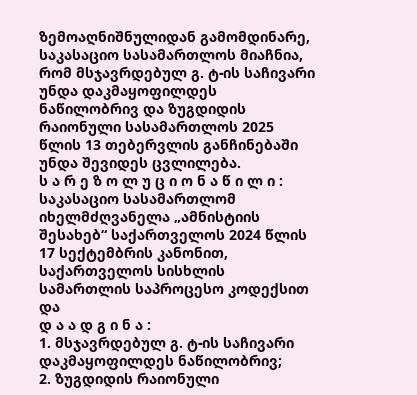ზემოაღნიშნულიდან გამომდინარე, საკასაციო სასამართლოს მიაჩნია, რომ მსჯავრდებულ გ. ტ-ის საჩივარი უნდა დაკმაყოფილდეს ნაწილობრივ და ზუგდიდის რაიონული სასამართლოს 2025 წლის 13 თებერვლის განჩინებაში უნდა შევიდეს ცვლილება.
ს ა რ ე ზ ო ლ უ ც ი ო ნ ა წ ი ლ ი :
საკასაციო სასამართლომ იხელმძღვანელა „ამნისტიის შესახებ“ საქართველოს 2024 წლის 17 სექტემბრის კანონით, საქართველოს სისხლის სამართლის საპროცესო კოდექსით და
დ ა ა დ გ ი ნ ა :
1. მსჯავრდებულ გ. ტ-ის საჩივარი დაკმაყოფილდეს ნაწილობრივ;
2. ზუგდიდის რაიონული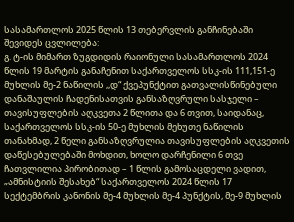სასამართლოს 2025 წლის 13 თებერვლის განჩინებაში შევიდეს ცვლილება:
გ. ტ-ის მიმართ ზუგდიდის რაიონული სასამართლოს 2024 წლის 19 მარტის განაჩენით საქართველოს სსკ-ის 111,151-ე მუხლის მე-2 ნაწილის ,,დ“ ქვეპუნქტით გათვალისწინებული დანაშაულის ჩადენისათვის განსაზღვრული სასჯელი – თავისუფლების აღკვეთა 2 წლითა და 6 თვით, საიდანაც, საქართველოს სსკ-ის 50-ე მუხლის მეხუთე ნაწილის თანახმად, 2 წელი განსაზღვრულია თავისუფლების აღკვეთის დაწესებულებაში მოხდით, ხოლო დარჩენილი 6 თვე ჩათვლილია პირობითად – 1 წლის გამოსაცდელი ვადით, „ამნისტიის შესახებ“ საქართველოს 2024 წლის 17 სექტემბრის კანონის მე-4 მუხლის მე-4 პუნქტის, მე-9 მუხლის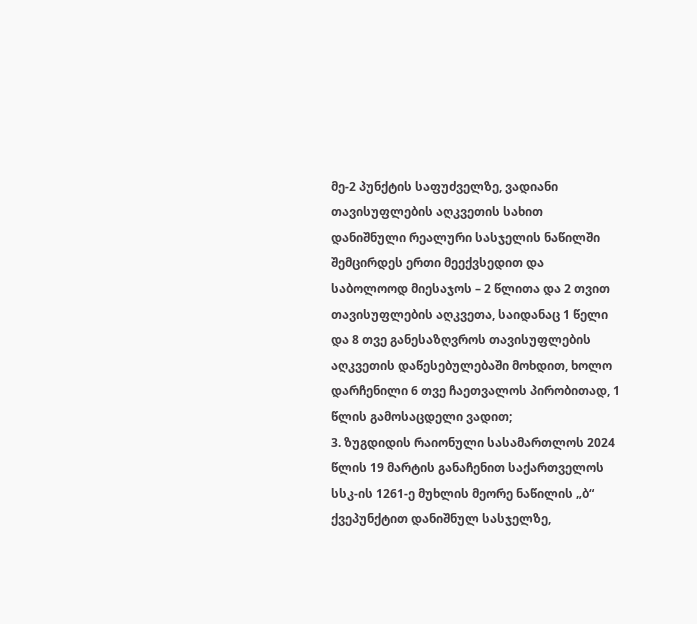მე-2 პუნქტის საფუძველზე, ვადიანი თავისუფლების აღკვეთის სახით დანიშნული რეალური სასჯელის ნაწილში შემცირდეს ერთი მეექვსედით და საბოლოოდ მიესაჯოს – 2 წლითა და 2 თვით თავისუფლების აღკვეთა, საიდანაც 1 წელი და 8 თვე განესაზღვროს თავისუფლების აღკვეთის დაწესებულებაში მოხდით, ხოლო დარჩენილი 6 თვე ჩაეთვალოს პირობითად, 1 წლის გამოსაცდელი ვადით;
3. ზუგდიდის რაიონული სასამართლოს 2024 წლის 19 მარტის განაჩენით საქართველოს სსკ-ის 1261-ე მუხლის მეორე ნაწილის „ბ“ ქვეპუნქტით დანიშნულ სასჯელზე,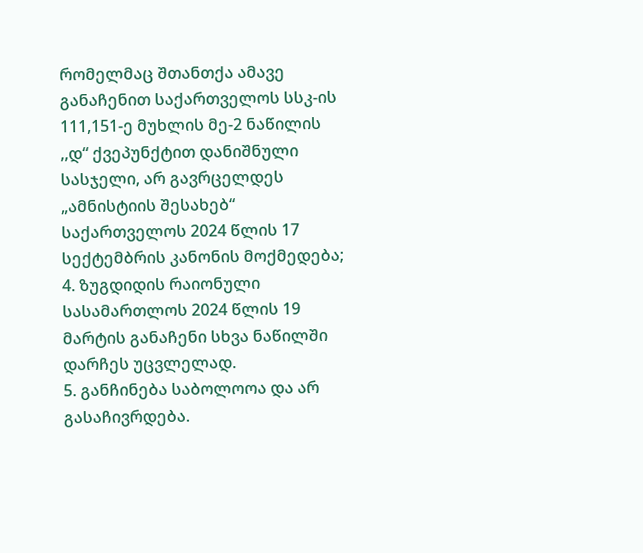რომელმაც შთანთქა ამავე განაჩენით საქართველოს სსკ-ის 111,151-ე მუხლის მე-2 ნაწილის ,,დ“ ქვეპუნქტით დანიშნული სასჯელი, არ გავრცელდეს „ამნისტიის შესახებ“ საქართველოს 2024 წლის 17 სექტემბრის კანონის მოქმედება;
4. ზუგდიდის რაიონული სასამართლოს 2024 წლის 19 მარტის განაჩენი სხვა ნაწილში დარჩეს უცვლელად.
5. განჩინება საბოლოოა და არ გასაჩივრდება.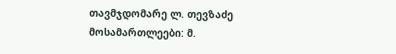თავმჯდომარე ლ. თევზაძე
მოსამართლეები: მ.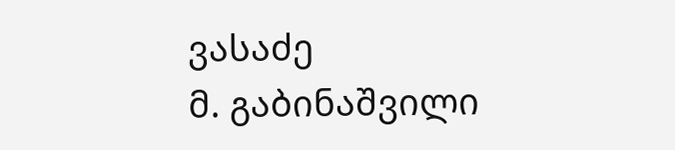ვასაძე
მ. გაბინაშვილი